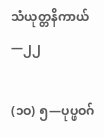သံယုတ္တနိကာယ်—၂၂

(၁ဝ) ၅—ပုပ္ဖဝဂ်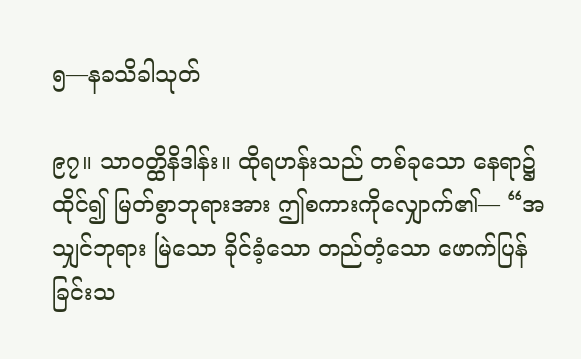၅—နခသိခါသုတ်

၉၇။ သာဝတ္ထိနိဒါန်း။ ထိုရဟန်းသည် တစ်ခုသော နေရာ၌ ထိုင်၍ မြတ်စွာဘုရားအား ဤစကားကိုလျှောက်၏— “အသျှင်ဘုရား မြဲသော ခိုင်ခံ့သော တည်တံ့သော ဖောက်ပြန်ခြင်းသ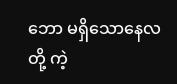ဘော မရှိသောနေလတို့ ကဲ့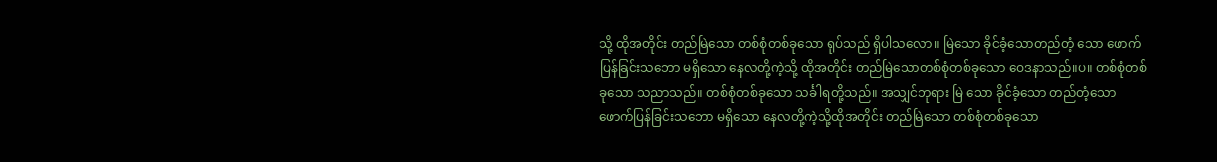သို့ ထိုအတိုင်း တည်မြဲသော တစ်စုံတစ်ခုသော ရုပ်သည် ရှိပါသလော။ မြဲသော ခိုင်ခံ့သောတည်တံ့ သော ဖောက်ပြန်ခြင်းသဘော မရှိသော နေလတို့ကဲ့သို့ ထိုအတိုင်း တည်မြဲသောတစ်စုံတစ်ခုသော ဝေဒနာသည်။ပ။ တစ်စုံတစ်ခုသော သညာသည်။ တစ်စုံတစ်ခုသော သင်္ခါရတို့သည်။ အသျှင်ဘုရား မြဲ သော ခိုင်ခံ့သော တည်တံ့သော ဖောက်ပြန်ခြင်းသဘော မရှိသော နေလတို့ကဲ့သို့ထိုအတိုင်း တည်မြဲသော တစ်စုံတစ်ခုသော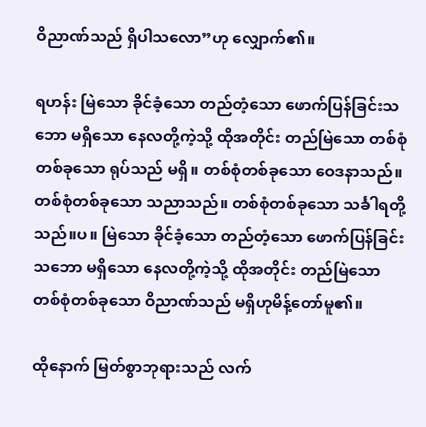ဝိညာဏ်သည် ရှိပါသလော”ဟု လျှောက်၏။

ရဟန်း မြဲသော ခိုင်ခံ့သော တည်တံ့သော ဖောက်ပြန်ခြင်းသဘော မရှိသော နေလတို့ကဲ့သို့ ထိုအတိုင်း တည်မြဲသော တစ်စုံတစ်ခုသော ရုပ်သည် မရှိ။ တစ်စုံတစ်ခုသော ဝေဒနာသည်။ တစ်စုံတစ်ခုသော သညာသည်။ တစ်စုံတစ်ခုသော သင်္ခါရတို့သည်။ပ။ မြဲသော ခိုင်ခံ့သော တည်တံ့သော ဖောက်ပြန်ခြင်းသဘော မရှိသော နေလတို့ကဲ့သို့ ထိုအတိုင်း တည်မြဲသော တစ်စုံတစ်ခုသော ဝိညာဏ်သည် မရှိဟုမိန့်တော်မူ၏။

ထိုနောက် မြတ်စွာဘုရားသည် လက်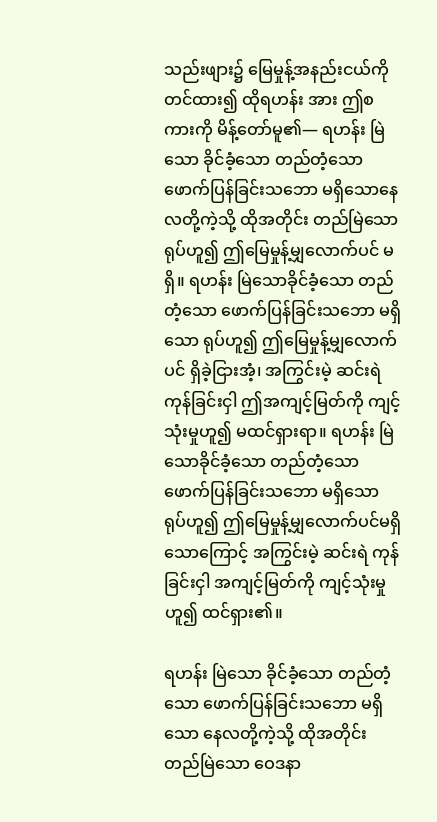သည်းဖျား၌ မြေမှုန့်အနည်းငယ်ကို တင်ထား၍ ထိုရဟန်း အား ဤစကားကို မိန့်တော်မူ၏— ရဟန်း မြဲသော ခိုင်ခံ့သော တည်တံ့သော ဖောက်ပြန်ခြင်းသဘော မရှိသောနေလတို့ကဲ့သို့ ထိုအတိုင်း တည်မြဲသော ရုပ်ဟူ၍ ဤမြေမှုန့်မျှလောက်ပင် မရှိ။ ရဟန်း မြဲသောခိုင်ခံ့သော တည်တံ့သော ဖောက်ပြန်ခြင်းသဘော မရှိသော ရုပ်ဟူ၍ ဤမြေမှုန့်မျှလောက်ပင် ရှိခဲ့ငြားအံ့၊ အကြွင်းမဲ့ ဆင်းရဲ ကုန်ခြင်းငှါ ဤအကျင့်မြတ်ကို ကျင့်သုံးမှုဟူ၍ မထင်ရှားရာ။ ရဟန်း မြဲသောခိုင်ခံ့သော တည်တံ့သော ဖောက်ပြန်ခြင်းသဘော မရှိသော ရုပ်ဟူ၍ ဤမြေမှုန့်မျှလောက်ပင်မရှိသောကြောင့် အကြွင်းမဲ့ ဆင်းရဲ ကုန်ခြင်းငှါ အကျင့်မြတ်ကို ကျင့်သုံးမှုဟူ၍ ထင်ရှား၏။

ရဟန်း မြဲသော ခိုင်ခံ့သော တည်တံ့သော ဖောက်ပြန်ခြင်းသဘော မရှိသော နေလတို့ကဲ့သို့ ထိုအတိုင်း တည်မြဲသော ဝေဒနာ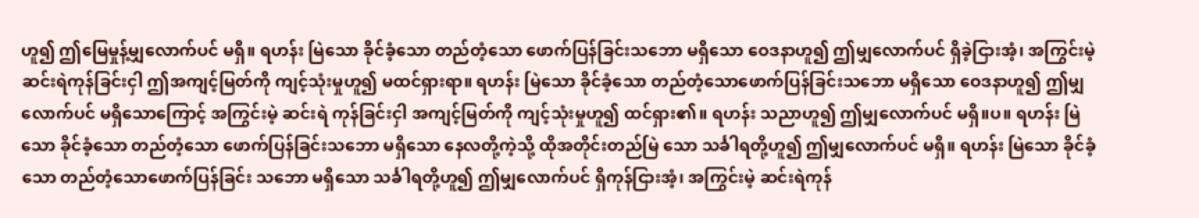ဟူ၍ ဤမြေမှုန့်မျှလောက်ပင် မရှိ။ ရဟန်း မြဲသော ခိုင်ခံ့သော တည်တံ့သော ဖောက်ပြန်ခြင်းသဘော မရှိသော ဝေဒနာဟူ၍ ဤမျှလောက်ပင် ရှိခဲ့ငြားအံ့၊ အကြွင်းမဲ့ ဆင်းရဲကုန်ခြင်းငှါ ဤအကျင့်မြတ်ကို ကျင့်သုံးမှုဟူ၍ မထင်ရှားရာ။ ရဟန်း မြဲသော ခိုင်ခံ့သော တည်တံ့သောဖောက်ပြန်ခြင်းသဘော မရှိသော ဝေဒနာဟူ၍ ဤမျှလောက်ပင် မရှိသောကြောင့် အကြွင်းမဲ့ ဆင်းရဲ ကုန်ခြင်းငှါ အကျင့်မြတ်ကို ကျင့်သုံးမှုဟူ၍ ထင်ရှား၏။ ရဟန်း သညာဟူ၍ ဤမျှလောက်ပင် မရှိ။ပ။ ရဟန်း မြဲသော ခိုင်ခံ့သော တည်တံ့သော ဖောက်ပြန်ခြင်းသဘော မရှိသော နေလတို့ကဲ့သို့ ထိုအတိုင်းတည်မြဲ သော သင်္ခါရတို့ဟူ၍ ဤမျှလောက်ပင် မရှိ။ ရဟန်း မြဲသော ခိုင်ခံ့သော တည်တံ့သောဖောက်ပြန်ခြင်း သဘော မရှိသော သင်္ခါရတို့ဟူ၍ ဤမျှလောက်ပင် ရှိကုန်ငြားအံ့၊ အကြွင်းမဲ့ ဆင်းရဲကုန်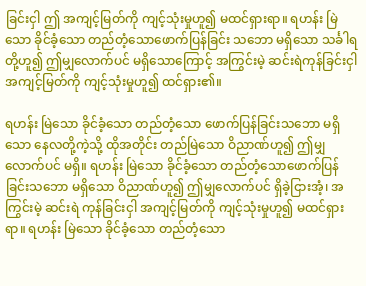ခြင်းငှါ ဤ အကျင့်မြတ်ကို ကျင့်သုံးမှုဟူ၍ မထင်ရှားရာ။ ရဟန်း မြဲသော ခိုင်ခံ့သော တည်တံ့သောဖောက်ပြန်ခြင်း သဘော မရှိသော သင်္ခါရတို့ဟူ၍ ဤမျှလောက်ပင် မရှိသောကြောင့် အကြွင်းမဲ့ ဆင်းရဲကုန်ခြင်းငှါ အကျင့်မြတ်ကို ကျင့်သုံးမှုဟူ၍ ထင်ရှား၏။

ရဟန်း မြဲသော ခိုင်ခံ့သော တည်တံ့သော ဖောက်ပြန်ခြင်းသဘော မရှိသော နေလတို့ကဲ့သို့ ထိုအတိုင်း တည်မြဲသော ဝိညာဏ်ဟူ၍ ဤမျှလောက်ပင် မရှိ။ ရဟန်း မြဲသော ခိုင်ခံ့သော တည်တံ့သောဖောက်ပြန်ခြင်းသဘော မရှိသော ဝိညာဏ်ဟူ၍ ဤမျှလောက်ပင် ရှိခဲ့ငြားအံ့၊ အကြွင်းမဲ့ ဆင်းရဲ ကုန်ခြင်းငှါ အကျင့်မြတ်ကို ကျင့်သုံးမှုဟူ၍ မထင်ရှားရာ။ ရဟန်း မြဲသော ခိုင်ခံ့သော တည်တံ့သော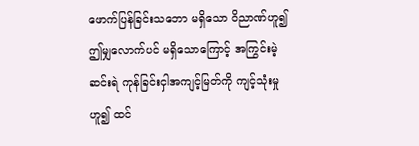ဖောက်ပြန်ခြင်းသဘော မရှိသော ဝိညာဏ်ဟူ၍ ဤမျှလောက်ပင် မရှိသောကြောင့် အကြွင်းမဲ့ ဆင်းရဲ ကုန်ခြင်းငှါအကျင့်မြတ်ကို ကျင့်သုံးမှုဟူ၍ ထင်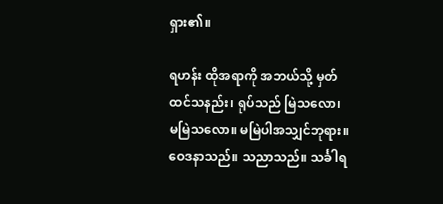ရှား၏။

ရဟန်း ထိုအရာကို အဘယ်သို့ မှတ်ထင်သနည်း၊ ရုပ်သည် မြဲသလော၊ မမြဲသလော။ မမြဲပါအသျှင်ဘုရား။ ဝေဒနာသည်။ သညာသည်။ သင်္ခါရ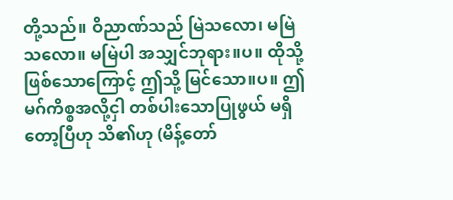တို့သည်။ ဝိညာဏ်သည် မြဲသလော၊ မမြဲသလော။ မမြဲပါ အသျှင်ဘုရား။ပ။ ထိုသို့ ဖြစ်သောကြောင့် ဤသို့ မြင်သော။ပ။ ဤမဂ်ကိစ္စအလို့ငှါ တစ်ပါးသောပြုဖွယ် မရှိတော့ပြီဟု သိ၏ဟု (မိန့်တော်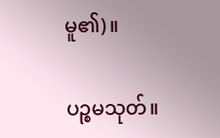မူ၏)။

ပဉ္စမသုတ်။